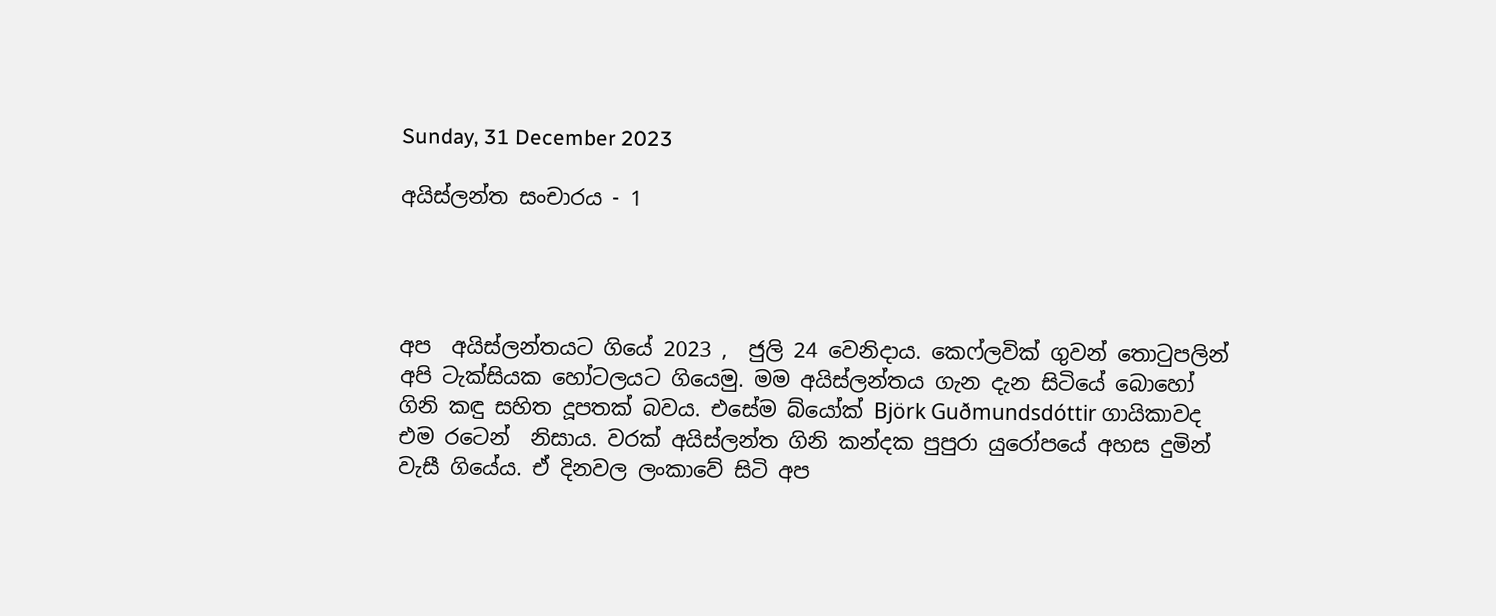Sunday, 31 December 2023

අයිස්ලන්ත සංචාරය - 1




අප  අයිස්ලන්තයට ගියේ 2023 ,  ජුලි 24 වෙනිදාය. කෙෆ්ලවික් ගුවන් තොටුපලින් අපි ටැක්සියක හෝටලයට ගියෙමු. මම අයිස්ලන්තය ගැන දැන සිටියේ බොහෝ ගිනි කඳු සහිත දූපතක් බවය. එසේම බ්යෝක් Björk Guðmundsdóttir ගායිකාවද  එම රටෙන්  නිසාය. වරක් අයිස්ලන්ත ගිනි කන්දක පුපුරා යුරෝපයේ අහස දුමින් වැසී ගියේය. ඒ දිනවල ලංකාවේ සිටි අප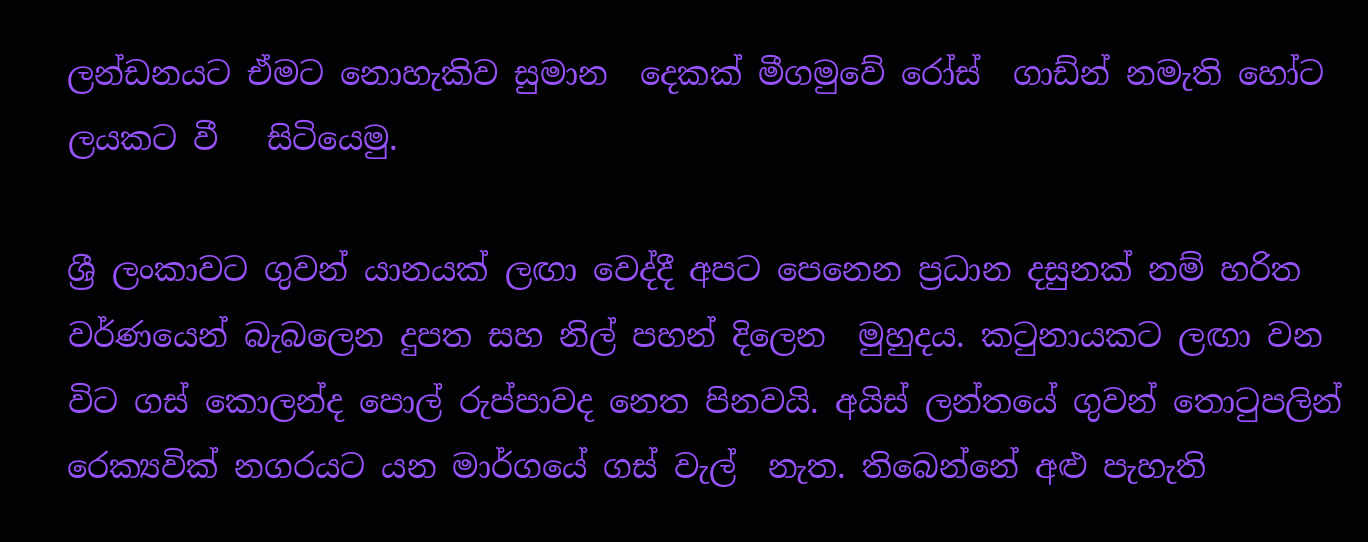ලන්ඩනයට ඒමට නොහැකිව සුමාන  දෙකක් මීගමුවේ රෝස්  ගාඩ්න් නමැති හෝට ලයකට වී   සිටියෙමු.

ශ්‍රී ලංකාවට ගුවන් යානයක් ලඟා වෙද්දී අපට පෙනෙන ප්‍රධාන දසුනක් නම් හරිත වර්ණයෙන් බැබලෙන දුපත සහ නිල් පහන් දිලෙන  මුහුදය. කටුනායකට ලඟා වන විට ගස් කොලන්ද පොල් රුප්පාවද නෙත පිනවයි. අයිස් ලන්තයේ ගුවන් තොටුපලින් රෙක්‍යවික් නගරයට යන මාර්ගයේ ගස් වැල්  නැත. තිබෙන්නේ අළු පැහැති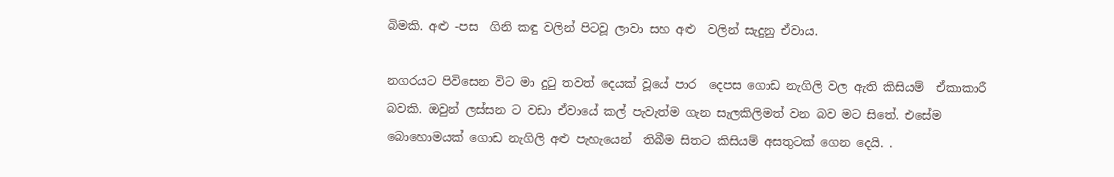බිමකි. අළු -පස  ගිනි කඳු වලින් පිටවූ ලාවා සහ අළු  වලින් සැදුනු ඒවාය.

නගරයට පිවිසෙන විට මා දුටු තවත් දෙයක් වූයේ පාර  දෙපස ගොඩ නැගිලි වල ඇති කිසියම්  ඒකාකාරී බවකි. ඔවුන් ලස්සන ට වඩා ඒවායේ කල් පැවැත්ම ගැන සැලකිලිමත් වන බව මට සිතේ. එසේම බොහොමයක් ගොඩ නැගිලි අළු පැහැයෙන්  තිබීම සිතට කිසියම් අසතුටක් ගෙන දෙයි. .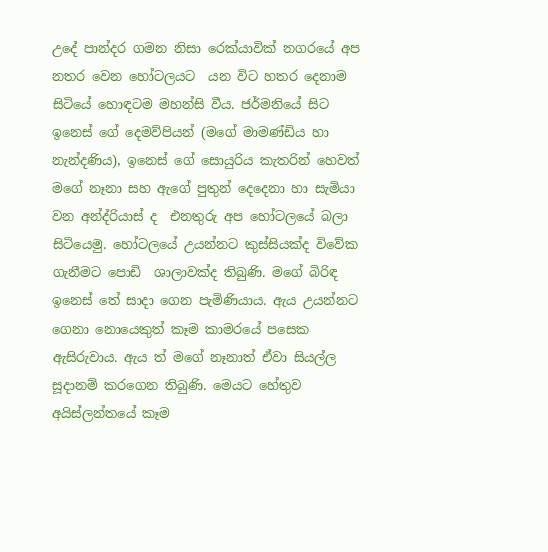උදේ පාන්දර ගමන නිසා රෙක්යාවික් නගරයේ අප නතර වෙන හෝටලයට  යන විට හතර දෙනාම  සිටියේ හොඳටම මහන්සි වීය. ජර්මනියේ සිට  ඉනෙස් ගේ දෙමව්පියන් (මගේ මාමණ්ඩිය හා නැන්දණිය), ඉනෙස් ගේ සොයුරිය කැතරින් හෙවත් මගේ නෑනා සහ ඇගේ පුතුන් දෙදෙනා හා සැමියා වන අන්ද්රියාස් ද  එනතුරු අප හෝටලයේ බලා සිටියෙමු. හෝටලයේ උයන්නට කුස්සියක්ද විවේක  ගැනීමට පොඩි  ශාලාවක්ද තිබුණි. මගේ බිරිඳ ඉනෙස් තේ සාදා ගෙන පැමිණියාය. ඇය උයන්නට ගෙනා නොයෙකුත් කෑම කාමරයේ පසෙක ඇසිරුවාය. ඇය ත් මගේ නෑනාත් ඒවා සියල්ල සූදානම් කරගෙන තිබුණි. මෙයට හේතුව අයිස්ලන්තයේ කෑම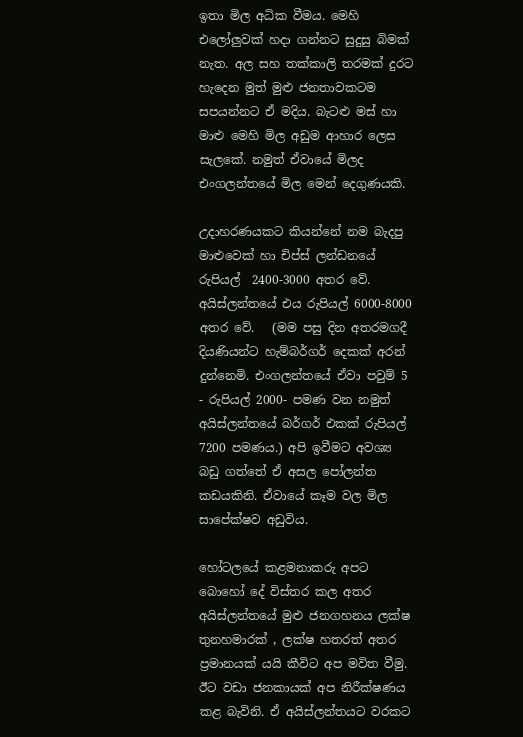ඉතා මිල අධික වීමය. මෙහි එලෝලුවක් හදා ගන්නට සුදුසු බිමක් නැත. අල සහ තක්කාලි තරමක් දුරට හැදෙන මුත් මුළු ජනතාවකටම සපයන්නට ඒ මදිය. බැටළු මස් හා මාළු මෙහි මිල අඩුම ආහාර ලෙස සැලකේ. නමුත් ඒවායේ මිලද එංගලන්තයේ මිල මෙන් දෙගුණයකි.

උදාහරණයකට කියන්නේ නම බැදපු මාළුවෙක් හා චිප්ස් ලන්ඩනයේ රුපියල්  2400-3000 අතර වේ. අයිස්ලන්තයේ එය රුපියල් 6000-8000 අතර වේ.   (මම පසු දින අතරමගදී දියණියන්ට හැම්බර්ගර් දෙකක් අරන් දුන්නෙමි. එංගලන්තයේ ඒවා පවුම් 5 - රුපියල් 2000- පමණ වන නමුත් අයිස්ලන්තයේ බර්ගර් එකක් රුපියල් 7200 පමණය.) අපි ඉවීමට අවශ්‍ය බඩු ගත්තේ ඒ අසල පෝලන්ත කඩයකිනි. ඒවායේ කෑම වල මිල සාපේක්ෂව අඩුවිය.

හෝටලයේ කළමනාකරු අපට බොහෝ දේ විස්තර කල අතර අයිස්ලන්තයේ මුළු ජනගහනය ලක්ෂ තුනහමාරක් , ලක්ෂ හතරත් අතර ප්‍රමානයක් යයි කීවිට අප මවිත වීමු. ඊට වඩා ජනකායක් අප නිරීක්ෂණය කළ බැවිනි. ඒ අයිස්ලන්තයට වරකට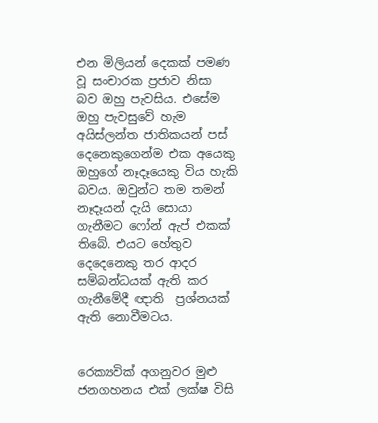එන මිලියන් දෙකක් පමණ වූ සංචාරක ප්‍රජාව නිසා බව ඔහු පැවසිය. එසේම ඔහු පැවසුවේ හැම අයිස්ලන්ත ජාතිකයන් පස් දෙනෙකුගෙන්ම එක අයෙකු ඔහුගේ නෑදෑයෙකු විය හැකි බවය. ඔවුන්ට තම තමන් නෑදෑයන් දැයි සොයා ගැනීමට ෆෝන් ඇප් එකක් තිබේ. එයට හේතුව දෙදෙනෙකු තර ආදර සම්බන්ධයක් ඇති කර ගැනීමේදී ඥාති  ප්‍රශ්නයක් ඇති නොවීමටය.


රෙක්‍යවික් අගනුවර මුළු ජනගහනය එක් ලක්ෂ විසි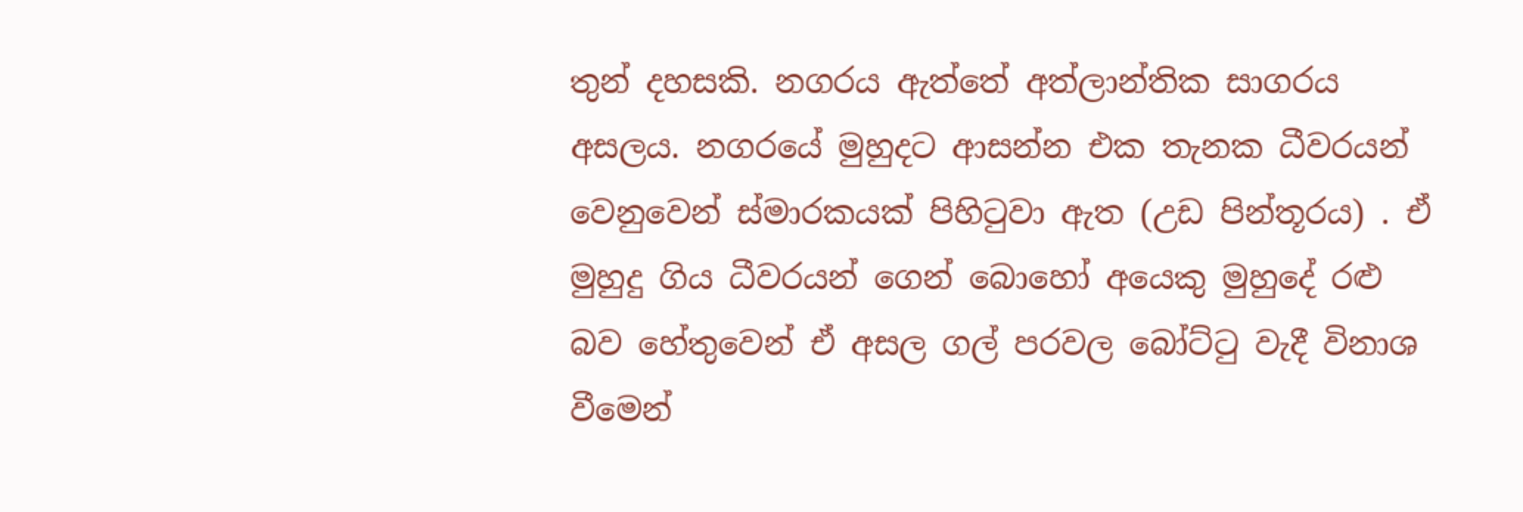තුන් දහසකි. නගරය ඇත්තේ අත්ලාන්තික සාගරය අසලය. නගරයේ මුහුදට ආසන්න එක තැනක ධීවරයන් වෙනුවෙන් ස්මාරකයක් පිහිටුවා ඇත (උඩ පින්තූරය) . ඒ මුහුදු ගිය ධීවරයන් ගෙන් බොහෝ අයෙකු මුහුදේ රළු බව හේතුවෙන් ඒ අසල ගල් පරවල බෝට්ටු වැදී විනාශ වීමෙන්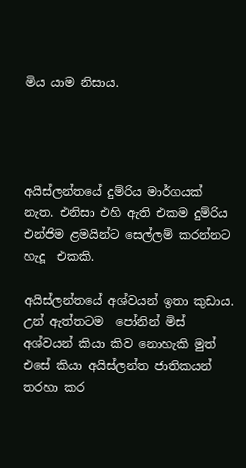මිය යාම නිසාය.




අයිස්ලන්තයේ දුම්රිය මාර්ගයක් නැත. එනිසා එහි ඇති එකම දුම්රිය එන්ජිම ළමයින්ට සෙල්ලම් කරන්නට හැදූ  එකකි.

අයිස්ලන්තයේ අශ්වයන් ඉතා කුඩාය. උන් ඇත්තටම  පෝනින් මිස් අශ්වයන් කියා කිව නොහැකි මුත් එසේ කියා අයිස්ලන්ත ජාතිකයන් තරහා කර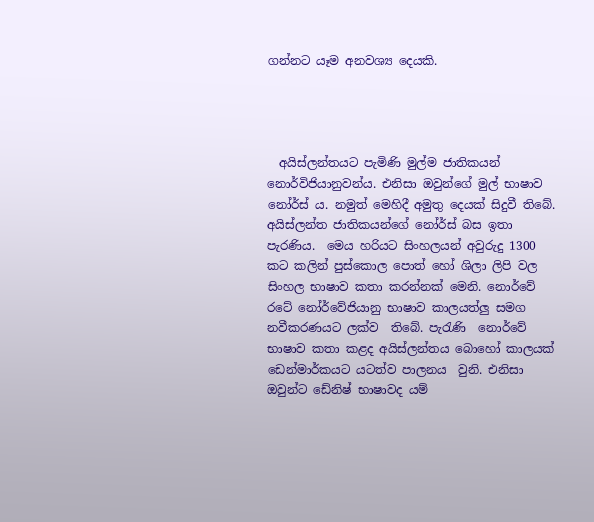ගන්නට යෑම අනවශ්‍ය දෙයකි.




  අයිස්ලන්තයට පැමිණි මුල්ම ජාතිකයන් නොර්විජියානුවන්ය. එනිසා ඔවුන්ගේ මුල් භාෂාව  නෝර්ස් ය. නමුත් මෙහිදී අමුතු දෙයක් සිදුවී තිබේ. අයිස්ලන්ත ජාතිකයන්ගේ නෝර්ස් බස ඉතා පැරණිය.  මෙය හරියට සිංහලයන් අවුරුදු 1300 කට කලින් පුස්කොල පොත් හෝ ශිලා ලිපි වල සිංහල භාෂාව කතා කරන්නක් මෙනි. නොර්වේ  රටේ නෝර්වේජියානු භාෂාව කාලයත්ලු සමග නවීකරණයට ලක්ව  තිබේ. පැරැණි  නොර්වේ භාෂාව කතා කළද අයිස්ලන්තය බොහෝ කාලයක් ඩෙන්මාර්කයට යටත්ව පාලනය  වුනි. එනිසා  ඔවුන්ට ඩේනිෂ් භාෂාවද යම්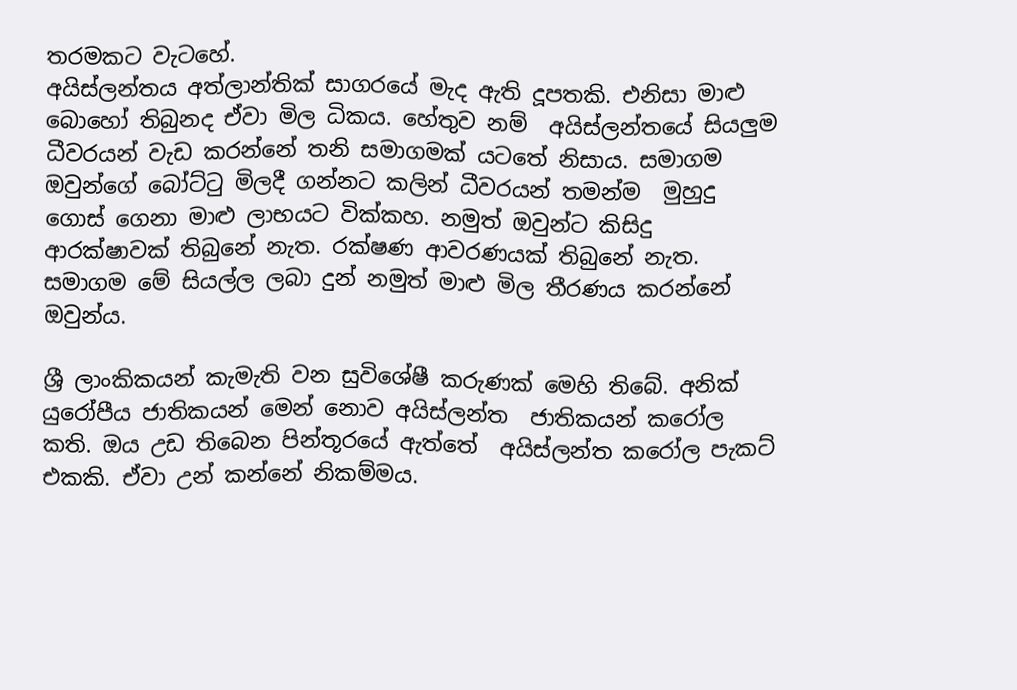තරමකට වැටහේ.
අයිස්ලන්තය අත්ලාන්තික් සාගරයේ මැද ඇති දූපතකි. එනිසා මාළු බොහෝ තිබුනද ඒවා මිල ධිකය. හේතුව නම්  අයිස්ලන්තයේ සියලුම ධීවරයන් වැඩ කරන්නේ තනි සමාගමක් යටතේ නිසාය. සමාගම  ඔවුන්ගේ බෝට්ටු මිලදී ගන්නට කලින් ධීවරයන් තමන්ම  මුහුදු ගොස් ගෙනා මාළු ලාභයට වික්කහ. නමුත් ඔවුන්ට කිසිදු ආරක්ෂාවක් තිබුනේ නැත. රක්ෂණ ආවරණයක් තිබුනේ නැත. සමාගම මේ සියල්ල ලබා දුන් නමුත් මාළු මිල තීරණය කරන්නේ ඔවුන්ය.

ශ්‍රී ලාංකිකයන් කැමැති වන සුවිශේෂී කරුණක් මෙහි තිබේ. අනික් යුරෝපීය ජාතිකයන් මෙන් නොව අයිස්ලන්ත  ජාතිකයන් කරෝල කති. ඔය උඩ තිබෙන පින්තූරයේ ඇත්තේ  අයිස්ලන්ත කරෝල පැකට්  එකකි. ඒවා උන් කන්නේ නිකම්මය.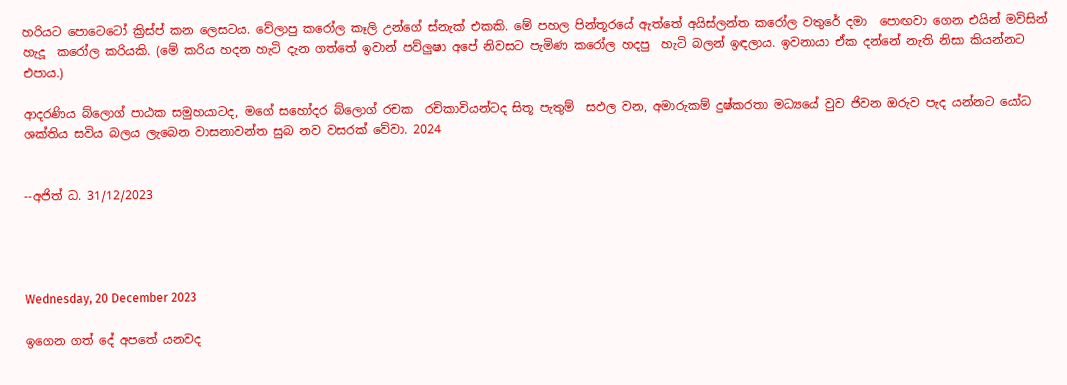හරියට පොටෙටෝ ක්‍රිස්ප් කන ලෙසටය. වේලාපු කරෝල කෑලි උන්ගේ ස්නැක් එකකි. මේ පහල පින්තූරයේ ඇත්තේ අයිස්ලන්ත කරෝල වතුරේ දමා  පොඟවා ගෙන එයින් මවිසින් හැදූ  කරෝල කරියකි. (මේ කරිය හදන හැටි දැන ගත්තේ ඉවාන් පව්ලුෂා අපේ නිවසට පැමිණ කරෝල හදපු  හැටි බලන් ඉඳලාය. ඉවනායා ඒක දන්නේ නැති නිසා කියන්නට  එපාය.)

ආදරණිය බ්ලොග් පාඨක සමුහයාටද, මගේ සහෝදර බ්ලොග් රචක  රචිකාවියන්ටද සිතූ පැතුම්  සඵල වන, අමාරුකම් දුෂ්කරතා මධ්‍යයේ වුව ජිවන ඔරුව පැද යන්නට යෝධ ශක්තිය සවිය බලය ලැබෙන වාසනාවන්ත සුබ නව වසරක් වේවා. 2024


--අජිත් ධ. 31/12/2023




Wednesday, 20 December 2023

ඉගෙන ගත් දේ අපතේ යනවද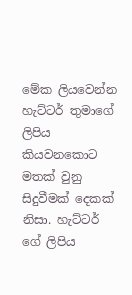මේක ලියවෙන්න හැට්ටර් තුමාගේ ලිපිය කියවනකොට මතක් වුනු සිදුවීමක් දෙකක් නිසා. හැට්ටර් ගේ ලිපිය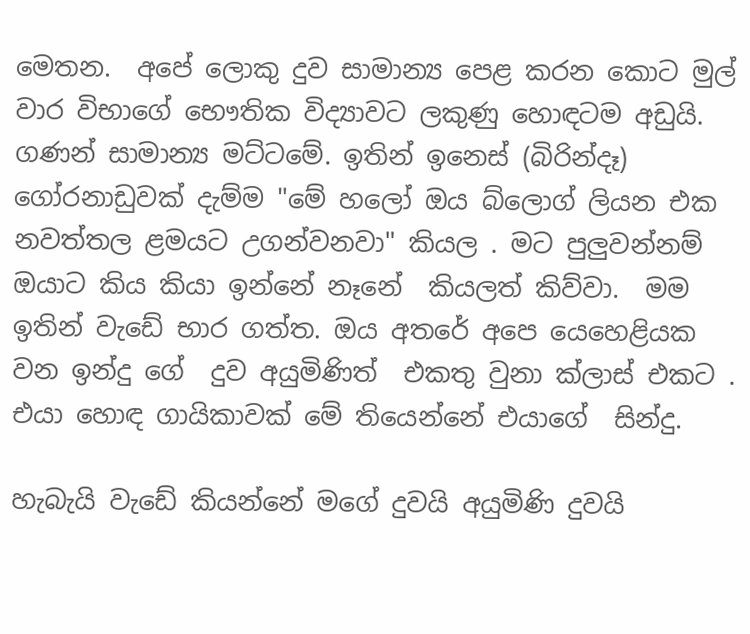මෙතන.  අපේ ලොකු දුව සාමාන්‍ය පෙළ කරන කොට මුල් වාර විභාගේ භෞතික විද්‍යාවට ලකුණු හොඳටම අඩුයි. ගණන් සාමාන්‍ය මට්ටමේ. ඉතින් ඉනෙස් (බිරින්දෑ) ගෝරනාඩුවක් දැම්ම "මේ හලෝ ඔය බ්ලොග් ලියන එක නවත්තල ළමයට උගන්වනවා" කියල . මට පුලුවන්නම් ඔයාට කිය කියා ඉන්නේ නෑනේ  කියලත් කිව්වා.  මම ඉතින් වැඩේ භාර ගත්ත. ඔය අතරේ අපෙ යෙහෙළියක වන ඉන්දු ගේ  දුව අයුමිණිත්  එකතු වුනා ක්ලාස් එකට .
එයා හොඳ ගායිකාවක් මේ තියෙන්නේ එයාගේ  සින්දු.

හැබැයි වැඩේ කියන්නේ මගේ දුවයි අයුමිණි දුවයි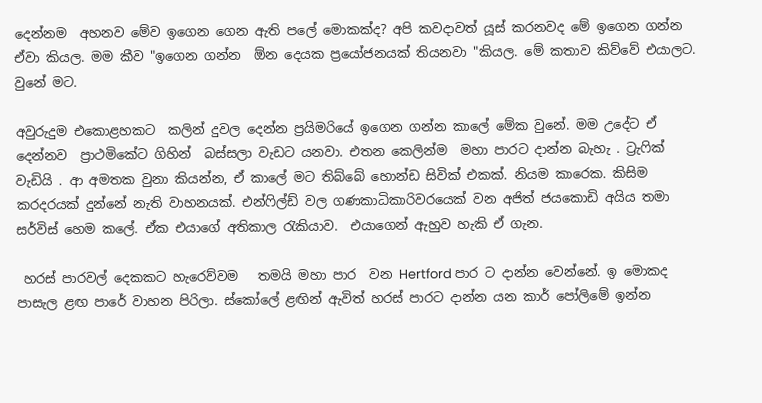දෙන්නම  අහනව මේව ඉගෙන ගෙන ඇති පලේ මොකක්ද? අපි කවදාවත් යූස් කරනවද මේ ඉගෙන ගන්න ඒවා කියල. මම කීව "ඉගෙන ගන්න  ඕන දෙයක ප්‍රයෝජනයක් තියනවා "කියල. මේ කතාව කිව්වේ එයාලට. වුනේ මට.

අවුරුදුම එකොළහකට  කලින් දුවල දෙන්න ප්‍රයිමරියේ ඉගෙන ගන්න කාලේ මේක වුනේ. මම උදේට ඒ දෙන්නව  ප්‍රාථමිකේට ගිහින්  බස්සලා වැඩට යනවා. එතන කෙලින්ම  මහා පාරට දාන්න බැහැ . ට්‍රැෆික් වැඩියි . ආ අමතක වුනා කියන්න, ඒ කාලේ මට තිබ්බේ හොන්ඩ සිවික් එකක්. නියම කාරෙක. කිසිම කරදරයක් දුන්නේ නැති වාහනයක්. එන්ෆිල්ඩ් වල ගණකාධිකාරිවරයෙක් වන අජිත් ජයකොඩි අයිය තමා සර්විස් හෙම කලේ. ඒක එයාගේ අතිකාල රැකියාව.  එයාගෙන් ඇහුව හැකි ඒ ගැන.

 හරස් පාරවල් දෙකකට හැරෙව්වම   තමයි මහා පාර  වන Hertford පාර ට දාන්න වෙන්නේ. ඉ මොකද පාසැල ළඟ පාරේ වාහන පිරිලා. ස්කෝලේ ළඟින් ඇවිත් හරස් පාරට දාන්න යන කාර් පෝලිමේ ඉන්න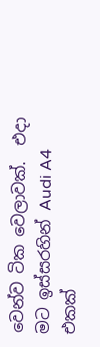වෙන්ව ටික වෙලාවක්.  එදා මට ඉස්සරහින් Audi A4 එකක්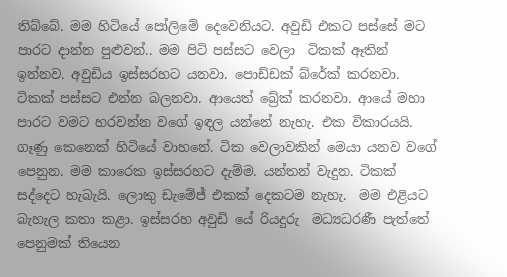තිබ්බේ. මම හිටියේ පෝලිමේ දෙවෙනියට. අවුඩි එකට පස්සේ මට පාරට දාන්න පුළුවන්.. මම පිටි පස්සට වෙලා  ටිකක් ඈතින් ඉන්නව. අවුඩිය ඉස්සරහට යනවා. පොඩ්ඩක් බ්රේක් කරනවා. ටිකක් පස්සට එන්න බලනවා. ආයෙත් බ්‍රේක් කරනවා. ආයේ මහා පාරට වමට හරවන්න වගේ ඉඳල යන්නේ නැහැ. එක විකාරයයි. ගෑණු කෙනෙක් හිටියේ වාහනේ. ටික වෙලාවකින් මෙයා යනව වගේ පෙනුන. මම කාරෙක ඉස්සරහට දැම්ම. යන්තන් වැදුන. ටිකක්  සද්දෙට හැබැයි. ලොකු ඩැමේජ් එකක් දෙකටම නැහැ.  මම එළියට බැහැල කතා කළා. ඉස්සරහ අවුඩි යේ රියදුරු  මධ්‍යධරණී පැත්තේ පෙනුමක් තියෙන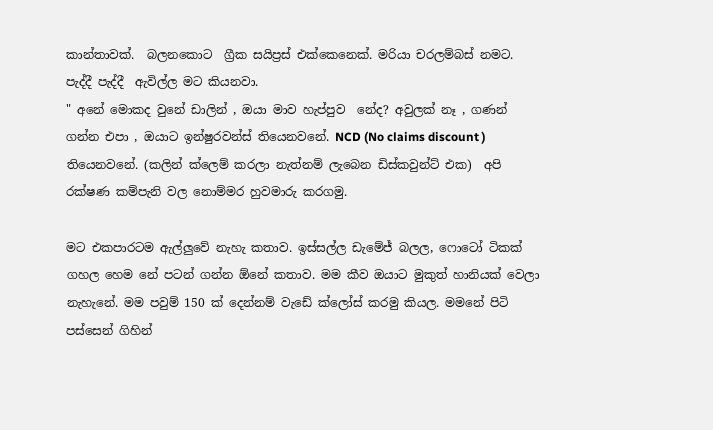කාන්තාවක්.  බලනකොට  ග්‍රීක සයිප්‍රස් එක්කෙනෙක්. මරියා චරලම්බස් නමට. පැද්දී පැද්දී  ඇවිල්ල මට කියනවා.
" අනේ මොකද වුනේ ඩාලින් , ඔයා මාව හැප්පුව  නේද? අවුලක් නෑ , ගණන් ගන්න එපා , ඔයාට ඉන්ෂුරවන්ස් තියෙනවනේ. NCD (No claims discount ) තියෙනවනේ. (කලින් ක්ලෙම් කරලා නැත්නම් ලැබෙන ඩිස්කවුන්ට් එක)  අපි රක්ෂණ කම්පැනි වල නොම්මර හුවමාරු කරගමු.

මට එකපාරටම ඇල්ලුවේ නැහැ කතාව. ඉස්සල්ල ඩැමේජ් බලල, ෆොටෝ ටිකක් ගහල හෙම නේ පටන් ගන්න ඕනේ කතාව. මම කීව ඔයාට මුකුත් හානියක් වෙලා නැහැනේ. මම පවුම් 150 ක් දෙන්නම් වැඩේ ක්ලෝස් කරමු කියල. මමනේ පිටි පස්සෙන් ගිහින්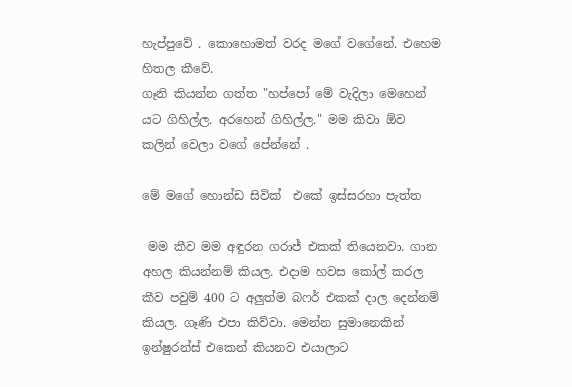හැප්පුවේ . කොහොමත් වරද මගේ වගේනේ. එහෙම හිතල කීවේ.
ගෑනි කියන්න ගත්ත "හප්පෝ මේ වැදිලා මෙහෙන් යට ගිහිල්ල. අරහෙන් ගිහිල්ල." මම කිවා ඕව කලින් වෙලා වගේ පේන්නේ .

මේ මගේ හොන්ඩ සිවික්  එකේ ඉස්සරහා පැත්ත

 මම කීව මම අඳුරන ගරාජ් එකක් තියෙනවා. ගාන අහල කියන්නම් කියල. එදාම හවස කෝල් කරල කීව පවුම් 400 ට අලුත්ම බෆර් එකක් දාල දෙන්නම් කියල. ගෑණි එපා කිව්වා. මෙන්න සුමානෙකින් ඉන්ෂුරන්ස් එකෙන් කියනව එයාලාට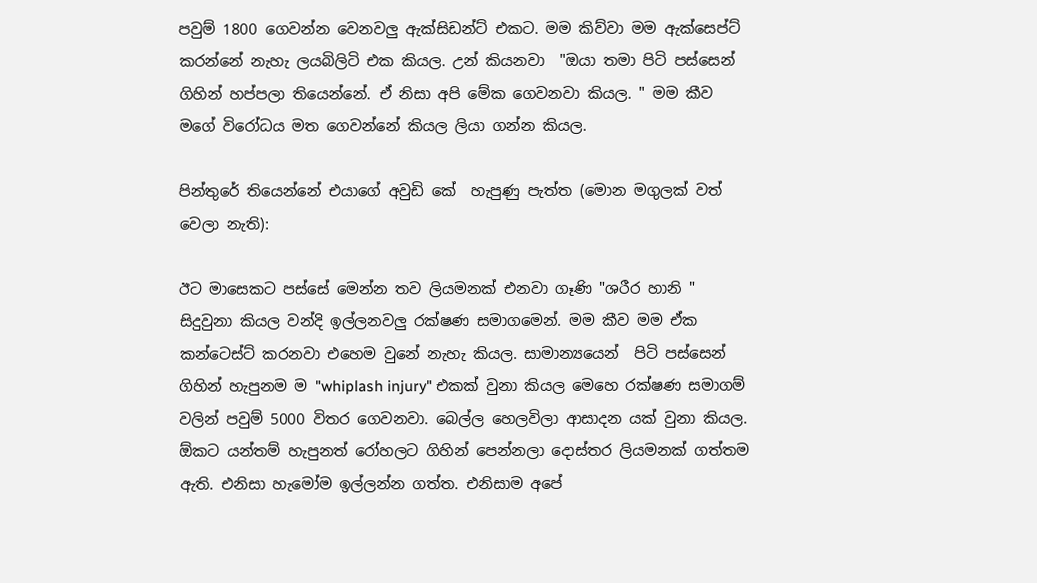පවුම් 1800 ගෙවන්න වෙනවලු ඇක්සිඩන්ට් එකට. මම කිව්වා මම ඇක්සෙප්ට් කරන්නේ නැහැ ලයබිලිටි එක කියල. උන් කියනවා  "ඔයා තමා පිටි පස්සෙන් ගිහින් හප්පලා තියෙන්නේ. ඒ නිසා අපි මේක ගෙවනවා කියල. " මම කීව මගේ විරෝධය මත ගෙවන්නේ කියල ලියා ගන්න කියල.

පින්තුරේ තියෙන්නේ එයාගේ අවුඩි කේ  හැපුණු පැත්ත (මොන මගුලක් වත් වෙලා නැති):

ඊට මාසෙකට පස්සේ මෙන්න තව ලියමනක් එනවා ගෑණි "ශරීර හානි " සිදුවුනා කියල වන්දි ඉල්ලනවලු රක්ෂණ සමාගමෙන්. මම කීව මම ඒක කන්ටෙස්ට් කරනවා එහෙම වුනේ නැහැ කියල. සාමාන්‍යයෙන්  පිටි පස්සෙන් ගිහින් හැපුනම ම "whiplash injury" එකක් වුනා කියල මෙහෙ රක්ෂණ සමාගම් වලින් පවුම් 5000 විතර ගෙවනවා. බෙල්ල හෙලවිලා ආසාදන යක් වුනා කියල.  ඕකට යන්තම් හැපුනත් රෝහලට ගිහින් පෙන්නලා දොස්තර ලියමනක් ගත්තම ඇති. එනිසා හැමෝම ඉල්ලන්න ගත්ත. එනිසාම අපේ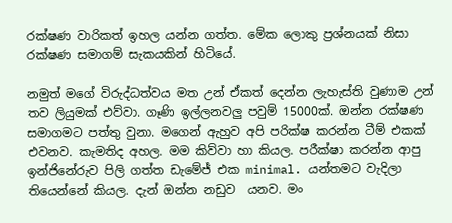රක්ෂණ වාරිකත් ඉහල යන්න ගත්ත. මේක ලොකු ප්‍රශ්නයක් නිසා රක්ෂණ සමාගම් සැකයකින් හිටියේ.

නමුත් මගේ විරුද්ධත්වය මත උන් ඒකත් දෙන්න ලැහැස්ති වුණාම උන් තව ලියුමක් එව්වා. ගෑණි ඉල්ලනවලු පවුම් 15000ක්. ඔන්න රක්ෂණ සමාගමට පත්තු වුනා. මගෙන් ඇහුව අපි පරික්ෂ කරන්න ටීම් එකක් එවනව. කැමතිද අහල. මම කිව්වා හා කියල. පරීක්ෂා කරන්න ආපු  ඉන්ජිනේරුව පිලි ගත්ත ඩැමේජ් එක minimal. යන්තමට වැදිලා තියෙන්නේ කියල. දැන් ඔන්න නඩුව  යනව. මං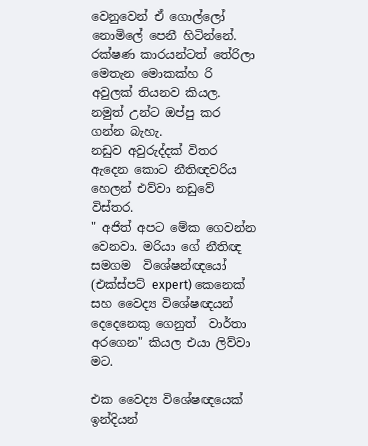වෙනුවෙන් ඒ ගොල්ලෝ නොමිලේ පෙනී හිටින්නේ.  රක්ෂණ කාරයන්ටත් තේරිලා මෙතැන මොකක්හ රි අවුලක් තියනව කියල. නමුත් උන්ට ඔප්පු කර ගන්න බැහැ.
නඩුව අවුරුද්දක් විතර ඇදෙන කොට නීතිඥවරිය හෙලන් එව්වා නඩුවේ විස්තර.
" අජිත් අපට මේක ගෙවන්න  වෙනවා. මරියා ගේ නීතිඥ සමගම  විශේෂන්ඥයෝ (එක්ස්පට් expert) කෙනෙක් සහ වෛද්‍ය විශේෂඥයන් දෙදෙනෙකු ගෙනුත්  වාර්තා අරගෙන" කියල එයා ලිව්වා මට.

එක වෛද්‍ය විශේෂඥයෙක්  ඉන්දියන්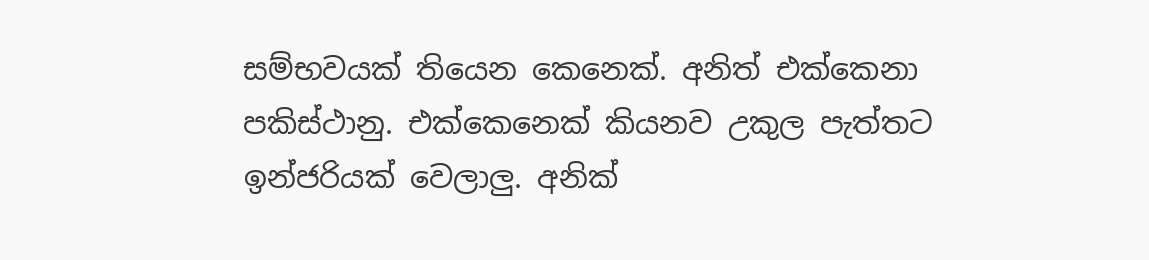සම්භවයක් තියෙන කෙනෙක්. අනිත් එක්කෙනා පකිස්ථානු. එක්කෙනෙක් කියනව උකුල පැත්තට ඉන්ජරියක් වෙලාලු. අනික්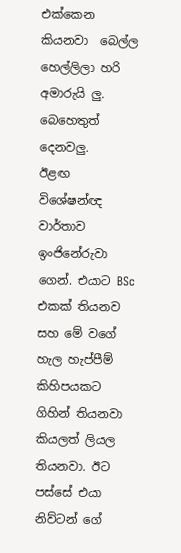එක්කෙන කියනවා  බෙල්ල හෙල්ලිලා හරි අමාරුයි ලු. බෙහෙතුත් දෙනවලු.
ඊළඟ විශේෂන්ඥ වාර්තාව ඉංජිනේරුවා ගෙන්. එයාට BSc එකක් තියනව සහ මේ වගේ හැල හැප්පීම් කිහිපයකට ගිහින් තියනවා කියලත් ලියල තියනවා. ඊට පස්සේ එයා  නිව්ටන් ගේ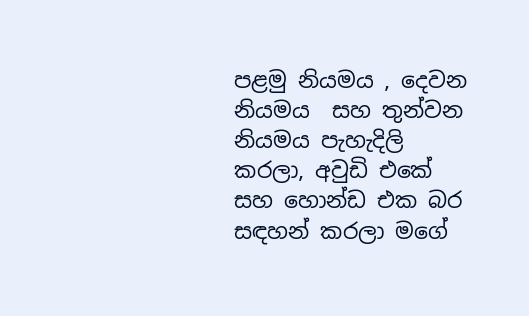පළමු නියමය , දෙවන නියමය  සහ තුන්වන නියමය පැහැදිලි කරලා, අවුඩි එකේ සහ හොන්ඩ එක බර සඳහන් කරලා මගේ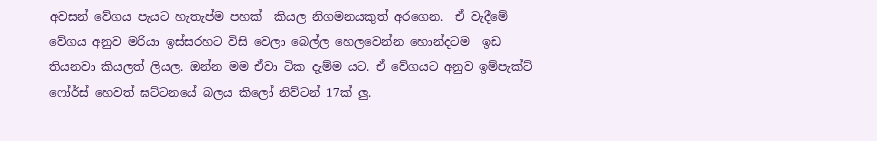අවසන් වේගය පැයට හැතැප්ම පහක්  කියල නිගමනයකුත් අරගෙන.  ඒ වැදීමේ වේගය අනුව මරියා ඉස්සරහට විසි වෙලා බෙල්ල හෙලවෙන්න හොන්දටම  ඉඩ තියනවා කියලත් ලියල. ඔන්න මම ඒවා ටික දැම්ම යට. ඒ වේගයට අනුව ඉම්පැක්ට් ෆෝර්ස් හෙවත් ඝට්ටනයේ බලය කිලෝ නිව්ටන් 17ක් ලු.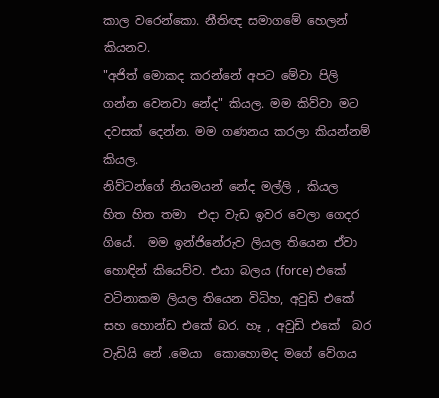කාල වරෙන්කො. නීතිඥ සමාගමේ හෙලන් කියනව.
"අජිත් මොකද කරන්නේ අපට මේවා පිලි ගන්න වෙනවා නේද" කියල. මම කිව්වා මට දවසක් දෙන්න. මම ගණනය කරලා කියන්නම් කියල.
නිව්ටන්ගේ නියමයන් නේද මල්ලි , කියල  හිත හිත තමා  එදා වැඩ ඉවර වෙලා ගෙදර ගියේ.  මම ඉන්ජිනේරුව ලියල තියෙන ඒවා හොඳින් කියෙව්ව. එයා බලය (force) එකේ වටිනාකම ලියල තියෙන විධිහ, අවුඩි එකේ සහ හොන්ඩ එකේ බර. හෑ , අවුඩි එකේ  බර වැඩියි නේ .මෙයා  කොහොමද මගේ වේගය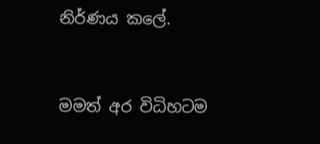නිර්ණය කලේ.



මමත් අර විධිහටම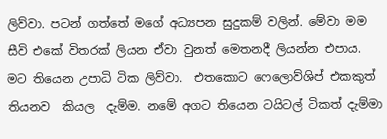ලිව්වා. පටන් ගත්තේ මගේ අධ්‍යපන සුදුකම් වලින්. මේවා මම සීවි එකේ විතරක් ලියන ඒවා වුනත් මෙතනදී ලියන්න එපාය. මට තියෙන උපාධි ටික ලිව්වා.  එතකොට ෆෙලොව්ශිප් එකකුත් තියනව  කියල  දැම්ම. නමේ අගට තියෙන ටයිටල් ටිකත් දැම්මා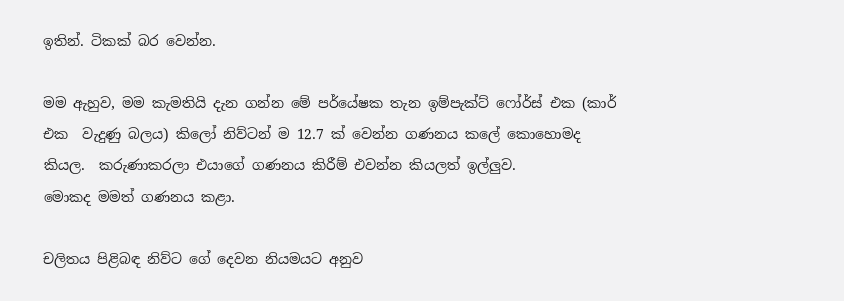ඉතින්. ටිකක් බර වෙන්න.

මම ඇහුව, මම කැමතියි දැන ගන්න මේ පර්යේෂක තැන ඉම්පැක්ට් ෆෝර්ස් එක (කාර් එක  වැදුණු බලය) කිලෝ නිව්ටන් ම 12.7 ක් වෙන්න ගණනය කලේ කොහොමද කියල.  කරුණාකරලා එයාගේ ගණනය කිරීම් එවන්න කියලත් ඉල්ලුව.
මොකද මමත් ගණනය කළා.

චලිතය පිළිබඳ නිව්ට ගේ දෙවන නියමයට අනුව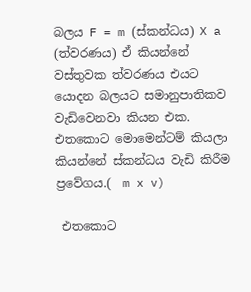බලය F = m (ස්කන්ධය) X a (ත්වරණය) ඒ කියන්නේ වස්තුවක ත්වරණය එයට යොදන බලයට සමානුපාතිකව වැඩිවෙනවා කියන එක. එතකොට මොමෙන්ටම් කියලා කියන්නේ ස්කන්ධය වැඩි කිරීම ප්‍රවේගය.(  m x v)

 එතකොට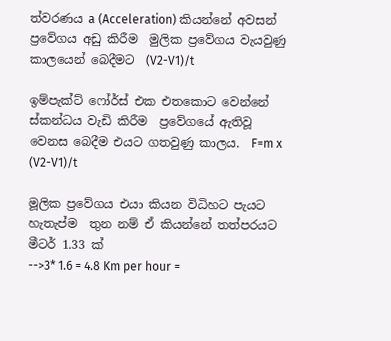ත්වරණය a (Acceleration) කියන්නේ අවසන් ප්‍රවේගය අඩු කිරීම  මුලික ප්‍රවේගය වැයවුණු  කාලයෙන් බෙදීමට  (V2-V1)/t

ඉම්පැක්ට් ෆෝර්ස් එක එතකොට වෙන්නේ ස්කන්ධය වැඩි කිරීම  ප්‍රවේගයේ ඇතිවූ වෙනස බෙදීම එයට ගතවුණු කාලය.  F=m x (V2-V1)/t

මූලික ප්‍රවේගය එයා කියන විධිහට පැයට හැතැප්ම  තුන නම් ඒ කියන්නේ තත්පරයට මීටර් 1.33 ක්
-->3* 1.6 = 4.8 Km per hour =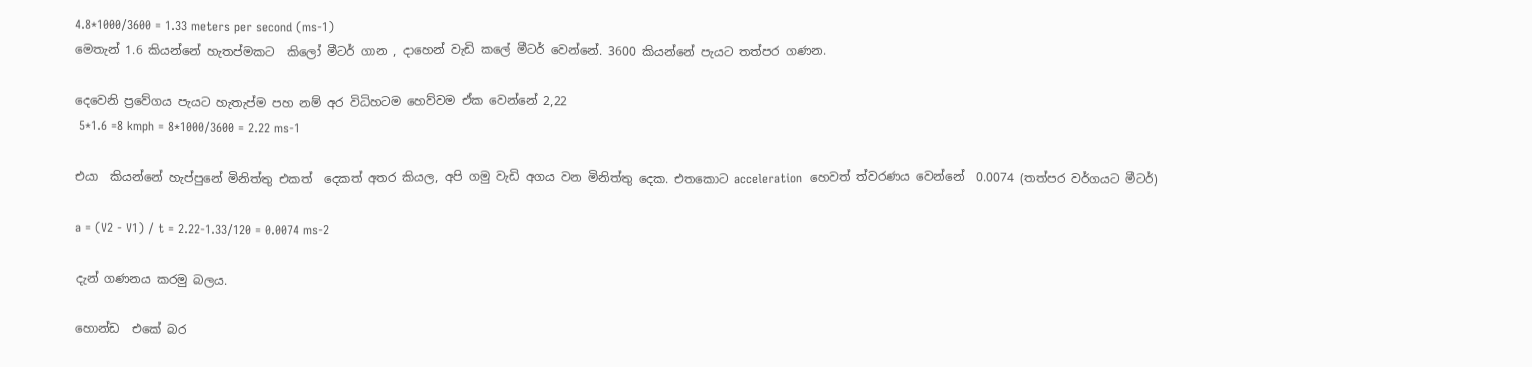4.8*1000/3600 = 1.33 meters per second (ms-1)
මෙතැන් 1.6 කියන්නේ හැතප්මකට  කිලෝ මීටර් ගාන , දාහෙන් වැඩි කලේ මීටර් වෙන්නේ. 3600 කියන්නේ පැයට තත්පර ගණන.

දෙවෙනි ප්‍රවේගය පැයට හැතැප්ම පහ නම් අර විධිහටම හෙව්වම ඒක වෙන්නේ 2,22
 5*1.6 =8 kmph = 8*1000/3600 = 2.22 ms-1

එයා  කියන්නේ හැප්පුනේ මිනිත්තු එකත්  දෙකත් අතර කියල, අපි ගමු වැඩි අගය වන මිනිත්තු දෙක. එතකොට acceleration  හෙවත් ත්වරණය වෙන්නේ  0.0074 (තත්පර වර්ගයට මීටර්)

a = (V2 - V1) / t = 2.22-1.33/120 = 0.0074 ms-2

දැන් ගණනය කරමු බලය.

හොන්ඩ  එකේ බර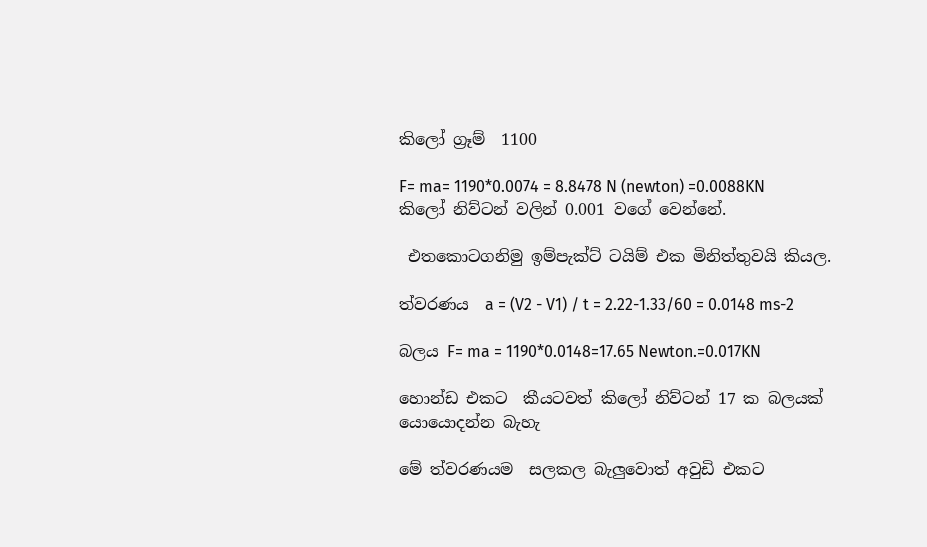කිලෝ ග්‍රෑම්  1100

F= ma= 1190*0.0074 = 8.8478 N (newton) =0.0088KN කිලෝ නිව්ටන් වලින් 0.001 වගේ වෙන්නේ.

 එතකොටගනිමු ඉම්පැක්ට් ටයිම් එක මිනිත්තුවයි කියල.

ත්වරණය  a = (V2 - V1) / t = 2.22-1.33/60 = 0.0148 ms-2

බලය F= ma = 1190*0.0148=17.65 Newton.=0.017KN

හොන්ඩ එකට  කීයටවත් කිලෝ නිව්ටන් 17 ක බලයක් යොයොදන්න බැහැ

මේ ත්වරණයම  සලකල බැලුවොත් අවුඩි එකට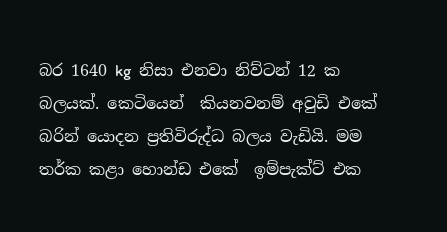බර 1640 kg  නිසා එනවා නිව්ටන් 12 ක බලයක්. කෙටියෙන්  කියනවනම් අවුඩි එකේ බරින් යොදන ප්‍රතිවිරුද්ධ බලය වැඩියි. මම තර්ක කළා හොන්ඩ එකේ  ඉම්පැක්ට් එක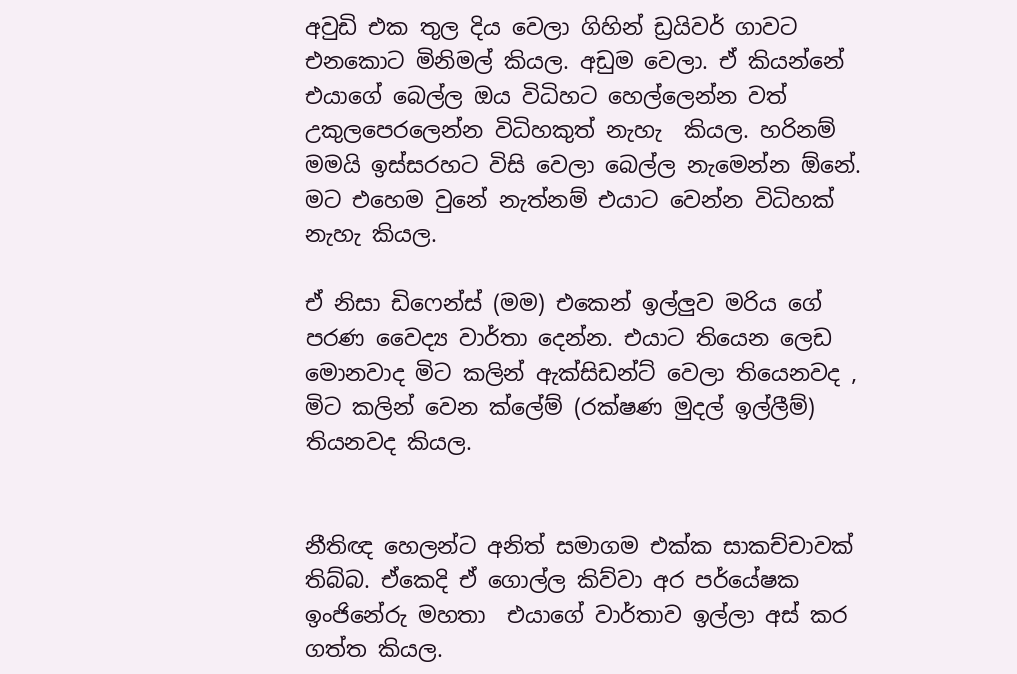අවුඩි එක තුල දිය වෙලා ගිහින් ඩ්‍රයිවර් ගාවට එනකොට මිනිමල් කියල. අඩුම වෙලා. ඒ කියන්නේ එයාගේ බෙල්ල ඔය විධිහට හෙල්ලෙන්න වත් උකුලපෙරලෙන්න විධිහකුත් නැහැ  කියල. හරිනම් මමයි ඉස්සරහට විසි වෙලා බෙල්ල නැමෙන්න ඕනේ. මට එහෙම වුනේ නැත්නම් එයාට වෙන්න විධිහක් නැහැ කියල.

ඒ නිසා ඩිෆෙන්ස් (මම) එකෙන් ඉල්ලුව මරිය ගේ පරණ වෛද්‍ය වාර්තා දෙන්න. එයාට තියෙන ලෙඩ මොනවාද මිට කලින් ඇක්සිඩන්ට් වෙලා තියෙනවද , මිට කලින් වෙන ක්ලේම් (රක්ෂණ මුදල් ඉල්ලීම්)  තියනවද කියල.


නීතිඥ හෙලන්ට අනිත් සමාගම එක්ක සාකච්චාවක් තිබ්බ. ඒකෙදි ඒ ගොල්ල කිව්වා අර පර්යේෂක ඉංජිනේරු මහතා  එයාගේ වාර්තාව ඉල්ලා අස් කර ගත්ත කියල.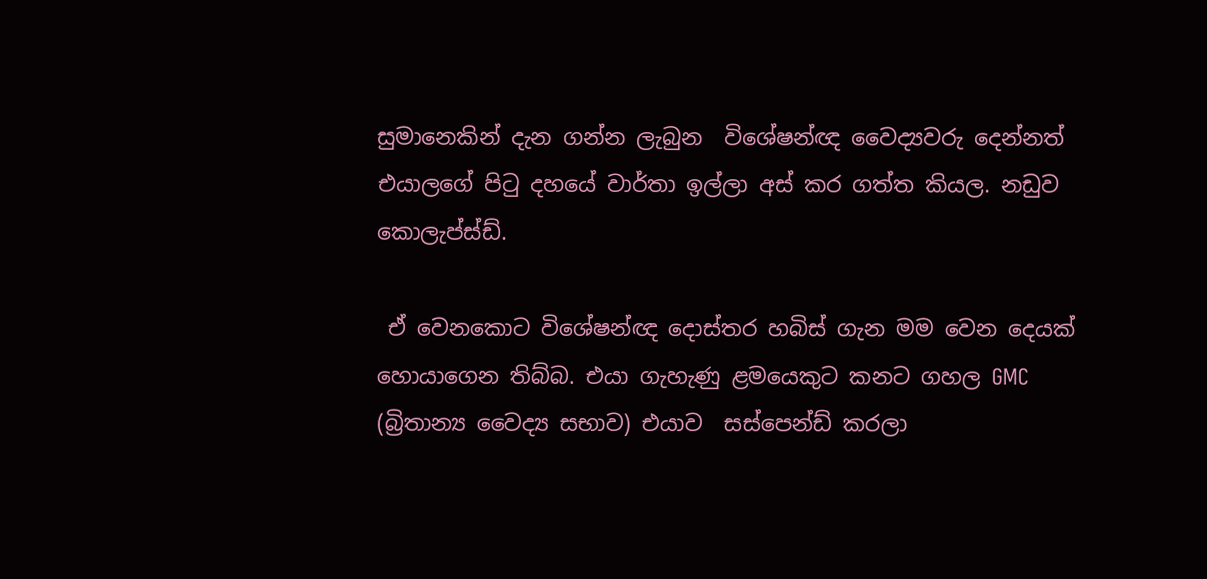සුමානෙකින් දැන ගන්න ලැබුන  විශේෂන්ඥ වෛද්‍යවරු දෙන්නත් එයාලගේ පිටු දහයේ වාර්තා ඉල්ලා අස් කර ගත්ත කියල. නඩුව කොලැප්ස්ඩ්.

 ඒ වෙනකොට විශේෂන්ඥ දොස්තර හබිස් ගැන මම වෙන දෙයක් හොයාගෙන තිබ්බ. එයා ගැහැණු ළමයෙකුට කනට ගහල GMC (බ්‍රිතාන්‍ය වෛද්‍ය සභාව) එයාව  සස්පෙන්ඩ් කරලා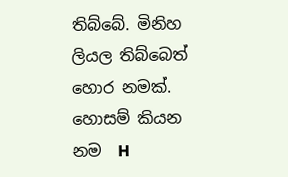තිබ්බේ. මිනිහ ලියල තිබ්බෙත් හොර නමක්. හොසම් කියන නම  H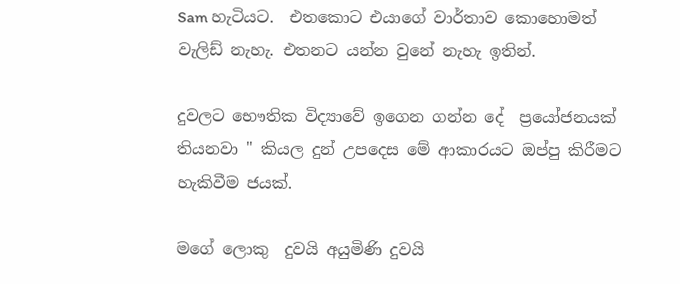Sam හැටියට.  එතකොට එයාගේ වාර්තාව කොහොමත් වැලිඩ් නැහැ. එතනට යන්න වුනේ නැහැ ඉතින්.

දුවලට භෞතික විද්‍යාවේ ඉගෙන ගන්න දේ  ප්‍රයෝජනයක් තියනවා " කියල දුන් උපදෙස මේ ආකාරයට ඔප්පු කිරීමට හැකිවීම ජයක්.

මගේ ලොකු  දුවයි අයුමිණි දුවයි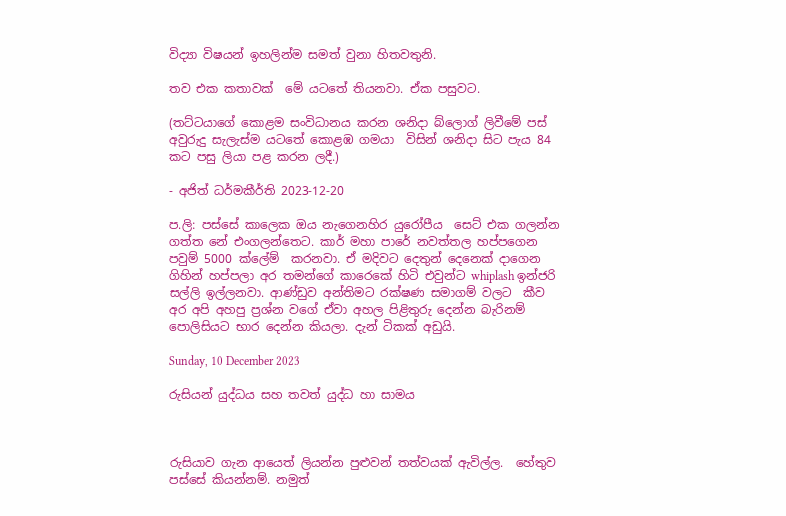විද්‍යා විෂයන් ඉහලින්ම සමත් වුනා හිතවතුනි.

තව එක කතාවක්  මේ යටතේ තියනවා. ඒක පසුවට.

(තට්ටයාගේ කොළම සංවිධානය කරන ශනිදා බ්ලොග් ලිවීමේ පස් අවුරුදු සැලැස්ම යටතේ කොළඹ ගමයා  විසින් ශනිදා සිට පැය 84 කට පසු ලියා පළ කරන ලදී.)

- අජිත් ධර්මකීර්ති 2023-12-20

ප.ලි: පස්සේ කාලෙක ඔය නැගෙනහිර යුරෝපීය  සෙට් එක ගලන්න ගත්ත නේ එංගලන්තෙට. කාර් මහා පාරේ නවත්තල හප්පගෙන පවුම් 5000 ක්ලේම්  කරනවා. ඒ මදිවට දෙතුන් දෙනෙක් දාගෙන ගිහින් හප්පලා අර තමන්ගේ කාරෙකේ හිටි එවුන්ට whiplash ඉන්ජරි සල්ලි ඉල්ලනවා. ආණ්ඩුව අන්තිමට රක්ෂණ සමාගම් වලට  කීව අර අපි අහපු ප්‍රශ්න වගේ ඒවා අහල පිළිතුරු දෙන්න බැරිනම් පොලිසියට භාර දෙන්න කියලා. දැන් ටිකක් අඩුයි.

Sunday, 10 December 2023

රුසියන් යුද්ධය සහ තවත් යුද්ධ හා සාමය



රුසියාව ගැන ආයෙත් ලියන්න පුළුවන් තත්වයක් ඇවිල්ල.  හේතුව පස්සේ කියන්නම්. නමුත්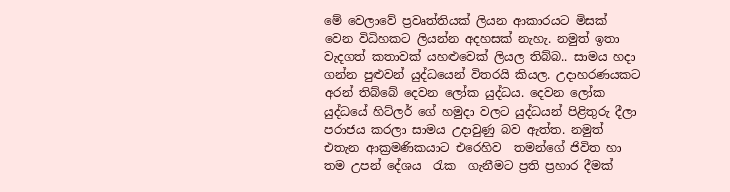මේ වෙලාවේ ප්‍රවෘත්තියක් ලියන ආකාරයට මිසක් වෙන විධිහකට ලියන්න අදහසක් නැහැ. නමුත් ඉතා වැදගත් කතාවක් යහළුවෙක් ලියල තිබ්බ.. සාමය හදා ගන්න පුළුවන් යුද්ධයෙන් විතරයි කියල. උදාහරණයකට අරන් තිබ්බේ දෙවන ලෝක යුද්ධය. දෙවන ලෝක යුද්ධයේ හිට්ලර් ගේ හමුදා වලට යුද්ධයන් පිළිතුරු දීලා පරාජය කරලා සාමය උදාවුණු බව ඇත්ත. නමුත් එතැන ආක්‍රමණිකයාට එරෙහිව  තමන්ගේ ජිවිත හා තම උපන් දේශය  රැක  ගැනීමට ප්‍රති ප්‍රහාර දීමක්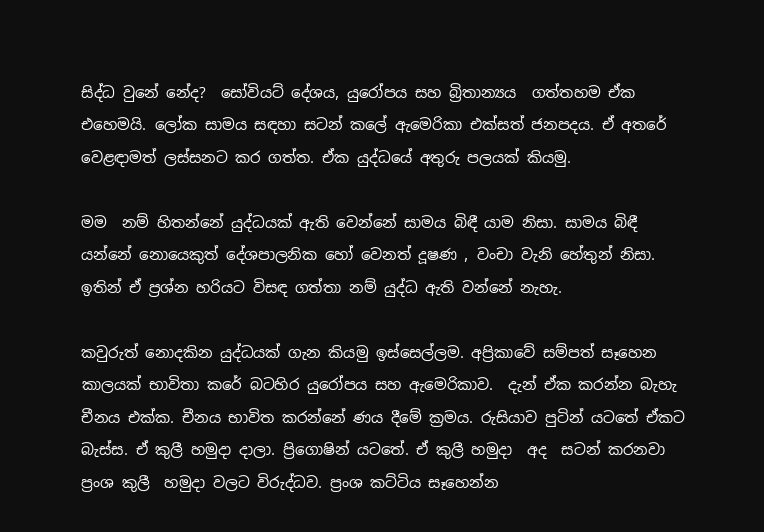සිද්ධ වුනේ නේද?  සෝවියට් දේශය, යුරෝපය සහ බ්‍රිතාන්‍යය  ගත්තහම ඒක එහෙමයි. ලෝක සාමය සඳහා සටන් කලේ ඇමෙරිකා එක්සත් ජනපදය. ඒ අතරේ   වෙළඳාමත් ලස්සනට කර ගත්ත. ඒක යුද්ධයේ අතුරු පලයක් කියමු.

මම  නම් හිතන්නේ යුද්ධයක් ඇති වෙන්නේ සාමය බිඳී යාම නිසා. සාමය බිඳී යන්නේ නොයෙකුත් දේශපාලනික හෝ වෙනත් දූෂණ , වංචා වැනි හේතුන් නිසා. ඉතින් ඒ ප්‍රශ්න හරියට විසඳ ගත්තා නම් යුද්ධ ඇති වන්නේ නැහැ.

කවුරුත් නොදකින යුද්ධයක් ගැන කියමු ඉස්සෙල්ලම. අප්‍රිකාවේ සම්පත් සෑහෙන කාලයක් භාවිතා කරේ බටහිර යුරෝපය සහ ඇමෙරිකාව.  දැන් ඒක කරන්න බැහැ  චීනය එක්ක. චීනය භාවිත කරන්නේ ණය දීමේ ක්‍රමය. රුසියාව පුටින් යටතේ ඒකට බැස්ස. ඒ කුලී හමුදා දාලා. ප්‍රිගොෂින් යටතේ. ඒ කුලී හමුදා  අද  සටන් කරනවා ප්‍රංශ කුලී  හමුදා වලට විරුද්ධව. ප්‍රංශ කට්ටිය සෑහෙන්න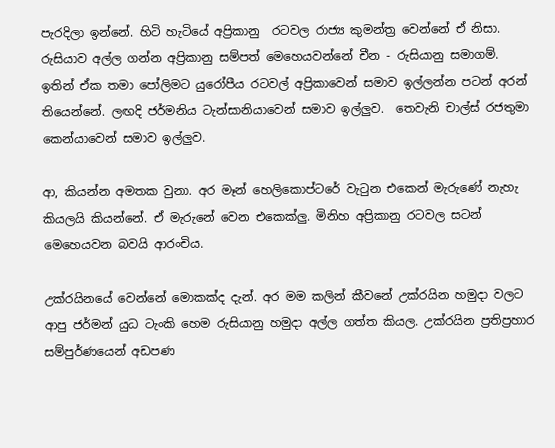පැරදිලා ඉන්නේ. හිටි හැටියේ අප්‍රිකානු  රටවල රාජ්‍ය කුමන්ත්‍ර වෙන්නේ ඒ නිසා.  රුසියාව අල්ල ගන්න අප්‍රිකානු සම්පත් මෙහෙයවන්නේ චීන - රුසියානු සමාගම්.  ඉතින් ඒක තමා පෝලිමට යුරෝපීය රටවල් අප්‍රිකාවෙන් සමාව ඉල්ලන්න පටන් අරන් තියෙන්නේ. ලඟදි ජර්මනිය ටැන්සානියාවෙන් සමාව ඉල්ලුව.  තෙවැනි චාල්ස් රජතුමා කෙන්යාවෙන් සමාව ඉල්ලුව.

ආ, කියන්න අමතක වුනා. අර මෑන් හෙලිකොප්ටරේ වැටුන එකෙන් මැරුණේ නැහැ කියලයි කියන්නේ. ඒ මැරුනේ වෙන එකෙක්ලු. මිනිහ අප්‍රිකානු රටවල සටන්  මෙහෙයවන බවයි ආරංචිය.

උක්රයිනයේ වෙන්නේ මොකක්ද දැන්. අර මම කලින් කීවනේ උක්රයින හමුදා වලට ආපු ජර්මන් යුධ ටැංකි හෙම රුසියානු හමුදා අල්ල ගත්ත කියල. උක්රයින ප්‍රතිප්‍රහාර  සම්පුර්ණයෙන් අඩපණ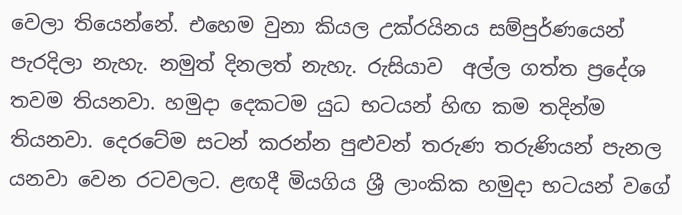වෙලා තියෙන්නේ. එහෙම වුනා කියල උක්රයිනය සම්පුර්ණයෙන් පැරදිලා නැහැ. නමුත් දිනලත් නැහැ. රුසියාව  අල්ල ගත්ත ප්‍රදේශ තවම තියනවා. හමුදා දෙකටම යුධ භටයන් හිඟ කම තදින්ම තියනවා. දෙරටේම සටන් කරන්න පුළුවන් තරුණ තරුණියන් පැනල යනවා වෙන රටවලට. ළඟදී මියගිය ශ්‍රී ලාංකික හමුදා භටයන් වගේ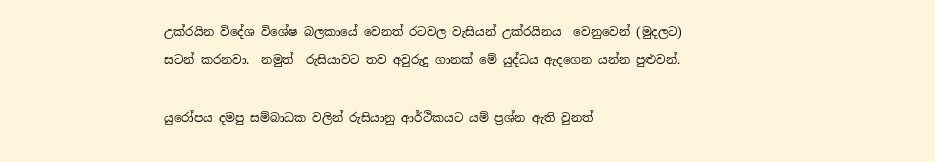උක්රයින විදේශ විශේෂ බලකායේ වෙනත් රටවල වැසියන් උක්රයිනය  වෙනුවෙන් (මුදලට) සටන් කරනවා.  නමුත්  රුසියාවට තව අවුරුදු ගානක් මේ යුද්ධය ඇදගෙන යන්න පුළුවන්.

යුරෝපය දමපු සම්බාධක වලින් රුසියානු ආර්ථිකයට යම් ප්‍රශ්න ඇති වුනත්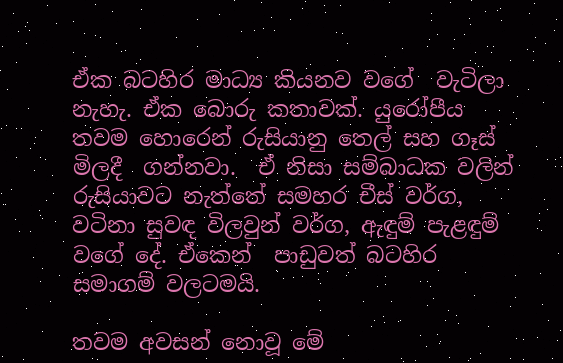ඒක බටහිර මාධ්‍ය කියනව වගේ  වැටිලා නැහැ. ඒක බොරු කතාවක්. යුරෝපීය   තවම හොරෙන් රුසියානු තෙල් සහ ගෑස් මිලදී  ගන්නවා.  ඒ නිසා සම්බාධක වලින් රුසියාවට නැත්තේ සමහර චීස් වර්ග, වටිනා සුවඳ විලවුන් වර්ග, ඇඳුම් පැළඳුම් වගේ දේ. ඒකෙන්  පාඩුවත් බටහිර සමාගම් වලටමයි.

තවම අවසන් නොවූ මේ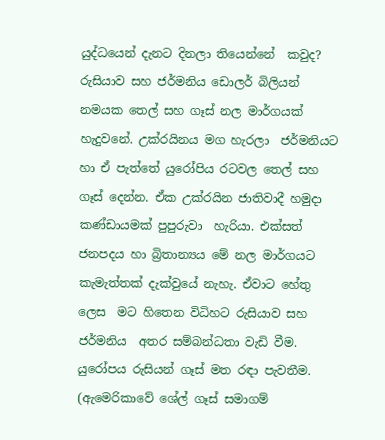යුද්ධයෙන් දැනට දිනලා තියෙන්නේ  කවුද?  රුසියාව සහ ජර්මනිය ඩොලර් බිලියන්  නමයක තෙල් සහ ගෑස් නල මාර්ගයක් හැදුවනේ. උක්රයිනය මග හැරලා  ජර්මනියට හා ඒ පැත්තේ යුරෝපිය රටවල තෙල් සහ ගෑස් දෙන්න. ඒක උක්රයින ජාතිවාදී හමුදා කණ්ඩායමක් පුපුරුවා  හැරියා. එක්සත් ජනපදය හා බ්‍රිතාන්‍යය මේ නල මාර්ගයට කැමැත්තක් දැක්වුයේ නැහැ. ඒවාට හේතු ලෙස  මට හිතෙන විධිහට රුසියාව සහ ජර්මනිය  අතර සම්බන්ධතා වැඩි වීම. යුරෝපය රුසියන් ගෑස් මත රඳා පැවතීම. (ඇමෙරිකාවේ ශේල් ගෑස් සමාගම්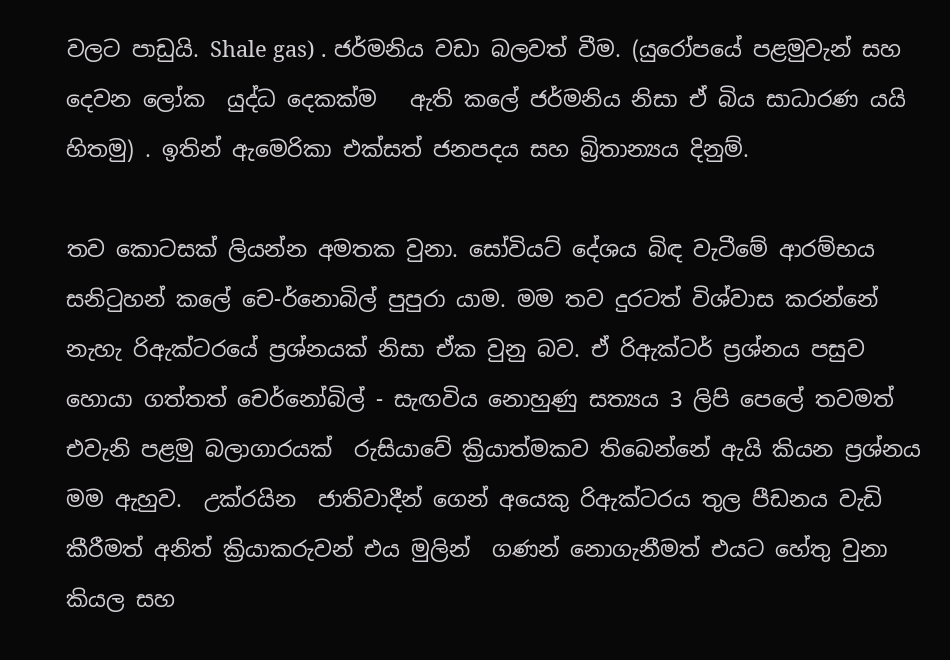වලට පාඩුයි. Shale gas) . ජර්මනිය වඩා බලවත් වීම. (යුරෝපයේ පළමුවැන් සහ දෙවන ලෝක  යුද්ධ දෙකක්ම   ඇති කලේ ජර්මනිය නිසා ඒ බිය සාධාරණ යයි හිතමු) . ඉතින් ඇමෙරිකා එක්සත් ජනපදය සහ බ්‍රිතාන්‍යය දිනුම්.

තව කොටසක් ලියන්න අමතක වුනා. සෝවියට් දේශය බිඳ වැටීමේ ආරම්භය  සනිටුහන් කලේ චෙ-ර්නොබිල් පුපුරා යාම. මම තව දුරටත් විශ්වාස කරන්නේ නැහැ රිඇක්ටරයේ ප්‍රශ්නයක් නිසා ඒක වුනු බව. ඒ රිඇක්ටර් ප්‍රශ්නය පසුව හොයා ගත්තත් චෙර්නෝබිල් - සැඟවිය නොහුණු සත්‍යය 3 ලිපි පෙලේ තවමත් එවැනි පළමු බලාගාරයක්  රුසියාවේ ක්‍රියාත්මකව තිබෙන්නේ ඇයි කියන ප්‍රශ්නය  මම ඇහුව.  උක්රයින  ජාතිවාදීන් ගෙන් අයෙකු රිඇක්ටරය තුල පීඩනය වැඩි  කීරීමත් අනිත් ක්‍රියාකරුවන් එය මුලින්  ගණන් නොගැනීමත් එයට හේතු වුනා කියල සහ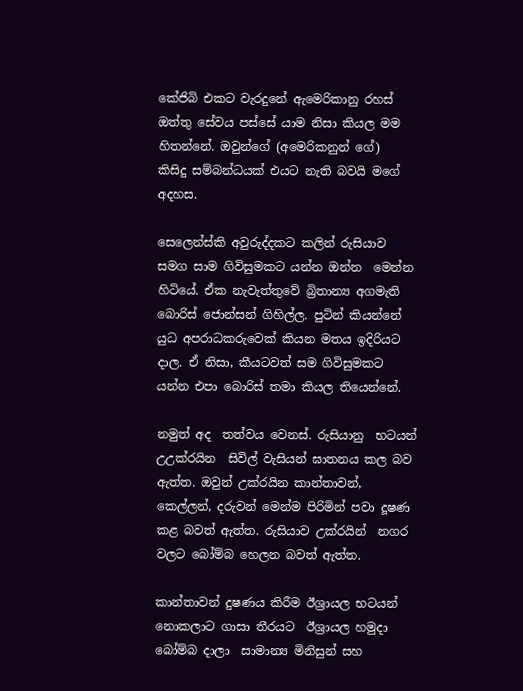කේජිබි එකට වැරදුනේ ඇමෙරිකානු රහස් ඔත්තු සේවය පස්සේ යාම නිසා කියල මම හිතන්නේ. ඔවුන්ගේ (අමෙරිකනුන් ගේ)  කිසිදු සම්බන්ධයක් එයට නැති බවයි මගේ අදහස.

සෙලෙන්ස්කි අවුරුද්දකට කලින් රුසියාව සමග සාම ගිවිසුමකට යන්න ඔන්න  මෙන්න හිටියේ. ඒක නැවැත්තුවේ බ්‍රිතාන්‍ය අගමැති බොරිස් ජොන්සන් ගිහිල්ල. පුටින් කියන්නේ යුධ අපරාධකරුවෙක් කියන මතය ඉදිරියට දාල. ඒ නිසා, කීයටවත් සම ගිවිසුමකට යන්න එපා බොරිස් තමා කියල තියෙන්නේ.

නමුත් අද  තත්වය වෙනස්. රුසියානු  භටයන් උඋක්රයින  සිවිල් වැසියන් ඝාතනය කල බව ඇත්ත. ඔවුන් උක්රයින කාන්තාවන්, කෙල්ලන්, දරුවන් මෙන්ම පිරිමින් පවා දූෂණ කළ බවත් ඇත්ත. රුසියාව උක්රයින්  නගර වලට බෝම්බ හෙලන බවත් ඇත්ත.

කාන්තාවන් දුෂණය කිරීම ඊශ්‍රායල භටයන් නොකලාට ගාසා තීරයට  ඊශ්‍රායල හමුදා බෝම්බ දාලා  සාමාන්‍ය මිනිසුන් සහ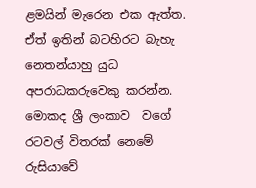ළමයින් මැරෙන එක ඇත්ත. ඒත් ඉතින් බටහිරට බැහැ නෙතන්යාහු යුධ අපරාධකරුවෙකු කරන්න.  මොකද ශ්‍රී ලංකාව  වගේ රටවල් විතරක් නෙමේ රුසියාවේ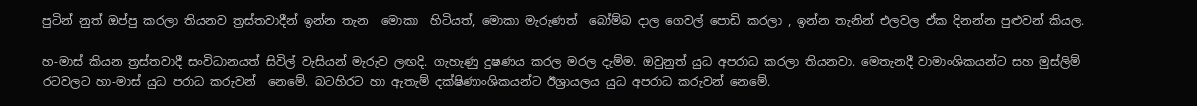පුටින් නුත් ඔප්පු කරලා තියනව ත්‍රස්තවාදීන් ඉන්න තැන  මොකා  හිටියත්, මොකා මැරුණත්  බෝම්බ දාල ගෙවල් පොඩි කරලා , ඉන්න තැනින් එලවල ඒක දිනන්න පුළුවන් කියල.

හ-මාස් කියන ත්‍රස්තවාදී සංවිධානයත් සිවිල් වැසියන් මැරුව ලඟදි. ගැහැණු දුෂණය කරල මරල දැම්ම. ඔවුනුත් යුධ අපරාධ කරලා තියනවා. මෙතැනදී වාමාංශිකයන්ට සහ මුස්ලිම් රටවලට හා-මාස් යුධ පරාධ කරුවන්  නෙමේ. බටහිරට හා ඇතැම් දක්ෂිණාංශිකයන්ට ඊශ්‍රායලය යුධ අපරාධ කරුවන් නෙමේ.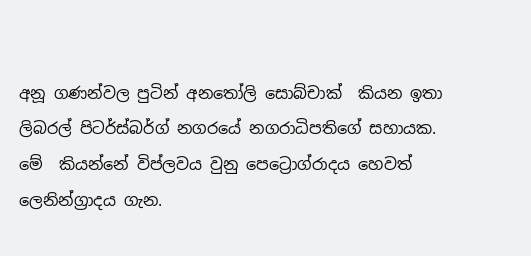අනූ ගණන්වල පුටින් අනතෝලි සොබ්චාක්  කියන ඉතා ලිබරල් පිටර්ස්බර්ග් නගරයේ නගරාධිපතිගේ සහායක. මේ  කියන්නේ විප්ලවය වුනු පෙට්‍රොග්රාදය හෙවත් ලෙනින්ග්‍රාදය ගැන.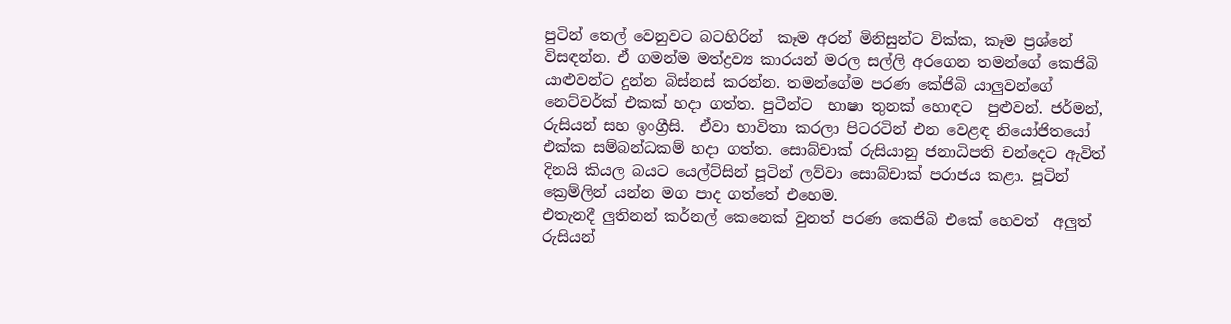පුටින් තෙල් වෙනුවට බටහිරින්  කෑම අරන් මිනිසුන්ට වික්ක, කෑම ප්‍රශ්නේ විසඳන්න. ඒ ගමන්ම මත්ද්‍රව්‍ය කාරයන් මරල සල්ලි අරගෙන තමන්ගේ කෙජිබි යාළුවන්ට දුන්න බිස්නස් කරන්න. තමන්ගේම පරණ කේජිබි යාලුවන්ගේ නෙට්වර්ක් එකක් හදා ගත්ත. පුටීන්ට  භාෂා තුනක් හොඳට  පුළුවන්. ජර්මන්, රුසියන් සහ ඉංග්‍රීසි.  ඒවා භාවිතා කරලා පිටරටින් එන වෙළඳ නියෝජිතයෝ එක්ක සම්බන්ධකම් හදා ගත්ත. සොබ්චාක් රුසියානු ජනාධිපති චන්දෙට ඇවිත් දිනයි කියල බයට යෙල්ට්සින් පූටින් ලව්වා සොබ්චාක් පරාජය කළා. පූටින් ක්‍රෙම්ලින් යන්න මග පාද ගත්තේ එහෙම.
එතැනදී ලුතිනන් කර්නල් කෙනෙක් වුනත් පරණ කෙජිබි එකේ හෙවත්  අලුත් රුසියන්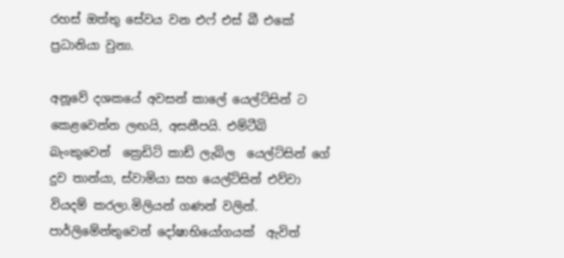රහස් ඔත්තු සේවය වන එෆ් එස් බී එකේ ප්‍රධානියා වුනා.

අනූවේ දශකයේ අවසන් කාලේ යෙල්ට්සින් ට කෙළවෙන්න ලඟයි, අසනීපයි. එම්ටීබි බැංකුවෙන්  ක්‍රෙඩිට් කාඩ් ලැබිල  යෙල්ට්සින් ගේ දුව තාන්යා, ස්වාමියා සහ යෙල්ට්සින් එව්වා  වියදම් කරලා.මිලියන් ගණන් වලින්.  පාර්ලිමේන්තුවෙන් දෝෂාභියෝගයක්  ඇවිත්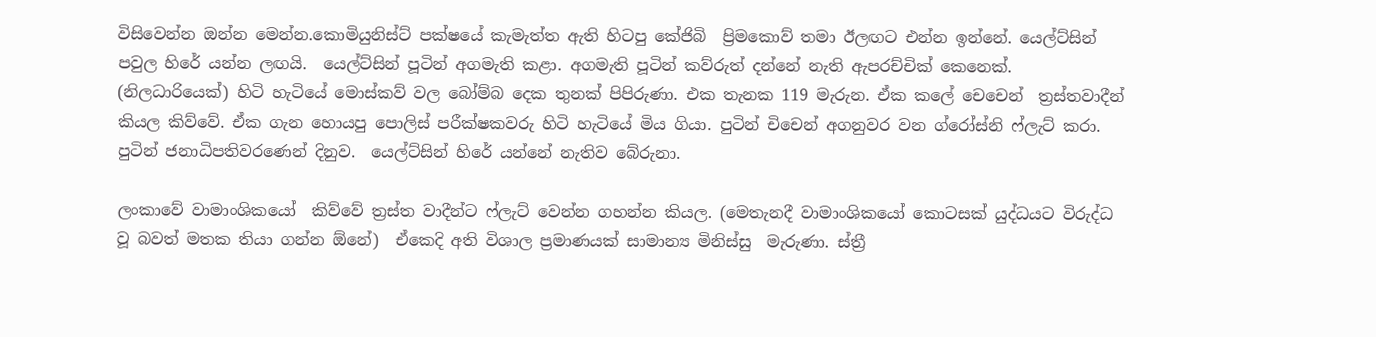විසිවෙන්න ඔන්න මෙන්න.කොමියුනිස්ට් පක්ෂයේ කැමැත්ත ඇති හිටපු කේජිබි  ප්‍රිමකොව් තමා ඊලඟට එන්න ඉන්නේ. යෙල්ට්සින් පවුල හිරේ යන්න ලඟයි.  යෙල්ට්සින් පූටින් අගමැති කළා. අගමැති පූටින් කව්රුත් දන්නේ නැති ඇපරච්චික් කෙනෙක්. (නිලධාරියෙක්) හිටි හැටියේ මොස්කව් වල බෝම්බ දෙක තුනක් පිපිරුණා. එක තැනක 119 මැරුන. ඒක කලේ චෙචෙන්  ත්‍රස්තවාදීන් කියල කිව්වේ. ඒක ගැන හොයපු පොලිස් පරීක්ෂකවරු හිටි හැටියේ මිය ගියා. පුටින් චිචෙන් අගනුවර වන ග්රෝස්නි ෆ්ලැට් කරා. පුටින් ජනාධිපතිවරණෙන් දිනුව.  යෙල්ට්සින් හිරේ යන්නේ නැතිව බේරුනා.

ලංකාවේ වාමාංශිකයෝ  කිව්වේ ත්‍රස්ත වාදීන්ට ෆ්ලැට් වෙන්න ගහන්න කියල. (මෙතැනදී වාමාංශිකයෝ කොටසක් යුද්ධයට විරුද්ධ වූ බවත් මතක තියා ගන්න ඕනේ)  ඒකෙදි අති විශාල ප්‍රමාණයක් සාමාන්‍ය මිනිස්සු  මැරුණා. ස්ත්‍රී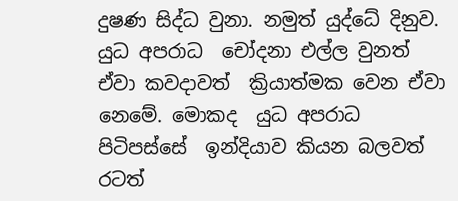දුෂණ සිද්ධ වුනා. නමුත් යුද්ධේ දිනුව. යුධ අපරාධ  චෝදනා එල්ල වුනත් ඒවා කවදාවත්  ක්‍රියාත්මක වෙන ඒවා නෙමේ. මොකද  යුධ අපරාධ  පිටිපස්සේ  ඉන්දියාව කියන බලවත් රටත්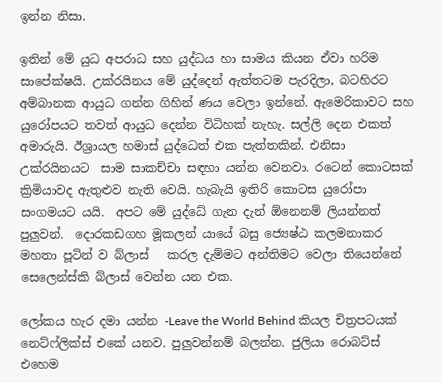ඉන්න නිසා.

ඉතින් මේ යුධ අපරාධ සහ යුද්ධය හා සාමය කියන ඒවා හරිම සාපේක්ෂයි. උක්රයිනය මේ යුද්දෙන් ඇත්තටම පැරදිලා, බටහිරට අම්බානක ආයුධ ගන්න ගිහින් ණය වෙලා ඉන්නේ. ඇමෙරිකාවට සහ යුරෝපයට තවත් ආයුධ දෙන්න විධිහක් නැහැ. සල්ලි දෙන එකත් අමාරුයි. ඊශ්‍රායල හමාස් යුද්ධෙත් එක පැත්තකින්. එනිසා උක්රයිනයට  සාම සාකච්චා සඳහා යන්න වෙනවා. රටෙන් කොටසක් ක්‍රිමියාවද ඇතුළුව නැති වෙයි. හැබැයි ඉතිරි කොටස යුරෝපා සංගමයට යයි.  අපට මේ යුද්ධේ ගැන දැන් ඕනෙනම් ලියන්නත් පුලුවන්.  දොරකඩගහ මූකලන් යායේ බසු ජ්‍යෙෂ්ඨ කලමනාකර මහතා පූටින් ව බ්ලාස්   කරල දැම්මට අන්තිමට වෙලා තියෙන්නේ සෙලෙන්ස්කි බ්ලාස් වෙන්න යන එක.

ලෝකය හැර දමා යන්න -Leave the World Behind කියල චිත්‍රපටයක් නෙට්ෆ්ලික්ස් එකේ යනව. පුලුවන්නම් බලන්න. ජුලියා රොබට්ස් එහෙම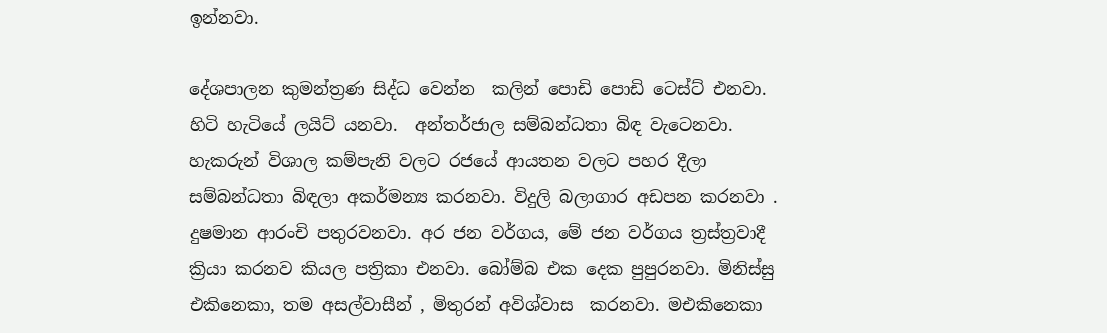ඉන්නවා.

දේශපාලන කුමන්ත්‍රණ සිද්ධ වෙන්න  කලින් පොඩි පොඩි ටෙස්ට් එනවා. හිටි හැටියේ ලයිට් යනවා.  අන්තර්ජාල සම්බන්ධතා බිඳ වැටෙනවා. හැකරුන් විශාල කම්පැනි වලට රජයේ ආයතන වලට පහර දීලා සම්බන්ධතා බිඳලා අකර්මන්‍ය කරනවා. විදුලි බලාගාර අඩපන කරනවා . දුෂමාන ආරංචි පතුරවනවා. අර ජන වර්ගය, මේ ජන වර්ගය ත්‍රස්ත්‍රවාදී ක්‍රියා කරනව කියල පත්‍රිකා එනවා. බෝම්බ එක දෙක පුපුරනවා. මිනිස්සු එකිනෙකා, තම අසල්වාසීන් , මිතුරන් අවිශ්වාස  කරනවා. මඑකිනෙකා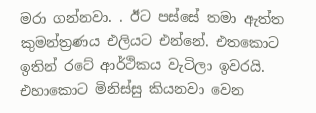මරා ගන්නවා. . ඊට පස්සේ තමා ඇත්ත කුමන්ත්‍රණය එලියට එන්නේ. එතකොට ඉතින් රටේ ආර්ථිකය වැටිලා ඉවරයි. එහාකොට මිනිස්සු කියනවා වෙන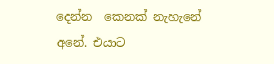දෙන්න  කෙනක් නැහැනේ අනේ. එයාට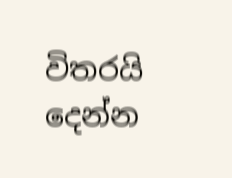විතරයි දෙන්න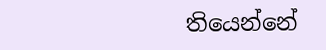තියෙන්නේ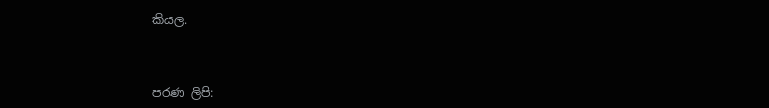කියල.



පරණ ලිපි: